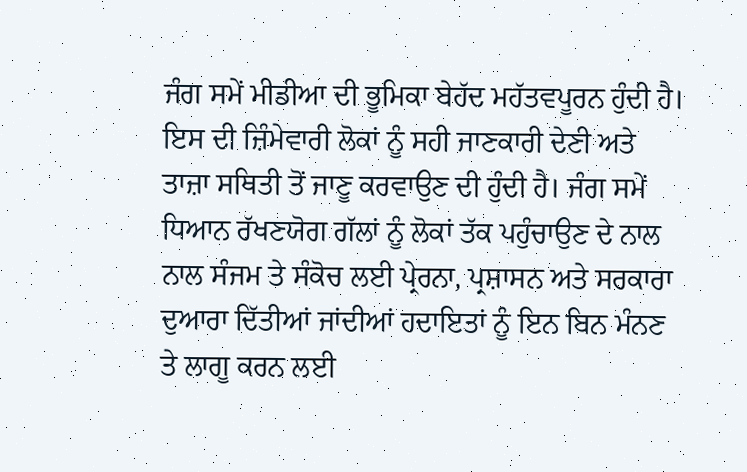ਜੰਗ ਸਮੇਂ ਮੀਡੀਆ ਦੀ ਭੂਮਿਕਾ ਬੇਹੱਦ ਮਹੱਤਵਪੂਰਨ ਹੁੰਦੀ ਹੈ। ਇਸ ਦੀ ਜ਼ਿੰਮੇਵਾਰੀ ਲੋਕਾਂ ਨੂੰ ਸਹੀ ਜਾਣਕਾਰੀ ਦੇਣੀ ਅਤੇ ਤਾਜ਼ਾ ਸਥਿਤੀ ਤੋਂ ਜਾਣੂ ਕਰਵਾਉਣ ਦੀ ਹੁੰਦੀ ਹੈ। ਜੰਗ ਸਮੇਂ ਧਿਆਨ ਰੱਖਣਯੋਗ ਗੱਲਾਂ ਨੂੰ ਲੋਕਾਂ ਤੱਕ ਪਹੁੰਚਾਉਣ ਦੇ ਨਾਲ ਨਾਲ ਸੰਜਮ ਤੇ ਸੰਕੋਚ ਲਈ ਪ੍ਰੇਰਨਾ, ਪ੍ਰਸ਼ਾਸਨ ਅਤੇ ਸਰਕਾਰਾ ਦੁਆਰਾ ਦਿੱਤੀਆਂ ਜਾਂਦੀਆਂ ਹਦਾਇਤਾਂ ਨੂੰ ਇਨ ਬਿਨ ਮੰਨਣ ਤੇ ਲਾਗੂ ਕਰਨ ਲਈ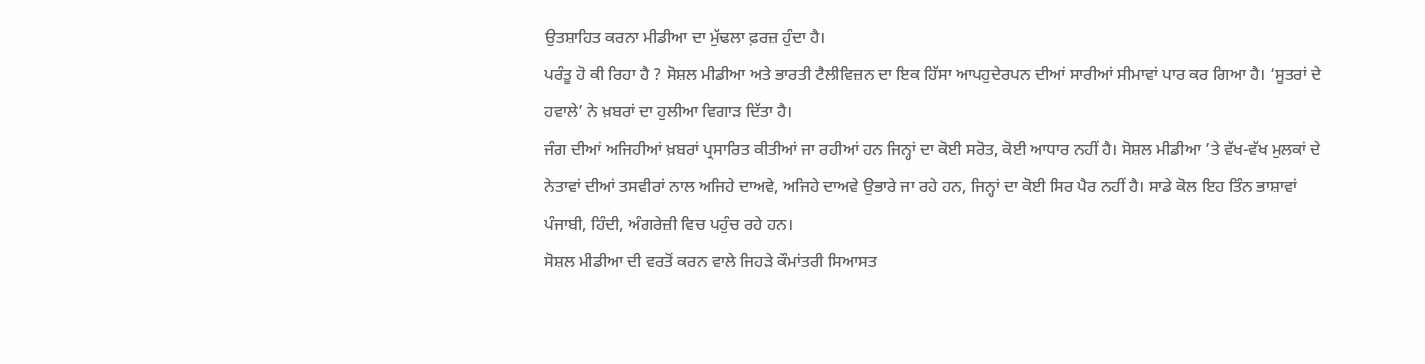ਉਤਸ਼ਾਹਿਤ ਕਰਨਾ ਮੀਡੀਆ ਦਾ ਮੁੱਢਲਾ ਫ਼ਰਜ਼ ਹੁੰਦਾ ਹੈ।
ਪਰੰਤੂ ਹੋ ਕੀ ਰਿਹਾ ਹੈ ? ਸੋਸ਼ਲ ਮੀਡੀਆ ਅਤੇ ਭਾਰਤੀ ਟੈਲੀਵਿਜ਼ਨ ਦਾ ਇਕ ਹਿੱਸਾ ਆਪਹੁਦੇਰਪਨ ਦੀਆਂ ਸਾਰੀਆਂ ਸੀਮਾਵਾਂ ਪਾਰ ਕਰ ਗਿਆ ਹੈ। ‘ਸੂਤਰਾਂ ਦੇ ਹਵਾਲੇ’ ਨੇ ਖ਼ਬਰਾਂ ਦਾ ਹੁਲੀਆ ਵਿਗਾੜ ਦਿੱਤਾ ਹੈ।
ਜੰਗ ਦੀਆਂ ਅਜਿਹੀਆਂ ਖ਼ਬਰਾਂ ਪ੍ਰਸਾਰਿਤ ਕੀਤੀਆਂ ਜਾ ਰਹੀਆਂ ਹਨ ਜਿਨ੍ਹਾਂ ਦਾ ਕੋਈ ਸਰੋਤ, ਕੋਈ ਆਧਾਰ ਨਹੀਂ ਹੈ। ਸੋਸ਼ਲ ਮੀਡੀਆ ’ਤੇ ਵੱਖ-ਵੱਖ ਮੁਲਕਾਂ ਦੇ ਨੇਤਾਵਾਂ ਦੀਆਂ ਤਸਵੀਰਾਂ ਨਾਲ ਅਜਿਹੇ ਦਾਅਵੇ, ਅਜਿਹੇ ਦਾਅਵੇ ਉਭਾਰੇ ਜਾ ਰਹੇ ਹਨ, ਜਿਨ੍ਹਾਂ ਦਾ ਕੋਈ ਸਿਰ ਪੈਰ ਨਹੀਂ ਹੈ। ਸਾਡੇ ਕੋਲ ਇਹ ਤਿੰਨ ਭਾਸ਼ਾਵਾਂ ਪੰਜਾਬੀ, ਹਿੰਦੀ, ਅੰਗਰੇਜ਼ੀ ਵਿਚ ਪਹੁੰਚ ਰਹੇ ਹਨ।
ਸੋਸ਼ਲ ਮੀਡੀਆ ਦੀ ਵਰਤੋਂ ਕਰਨ ਵਾਲੇ ਜਿਹੜੇ ਕੌਮਾਂਤਰੀ ਸਿਆਸਤ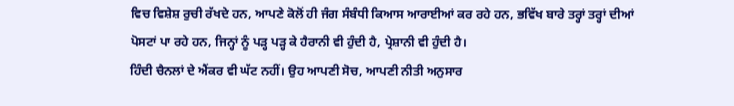ਵਿਚ ਵਿਸ਼ੇਸ਼ ਰੁਚੀ ਰੱਖਦੇ ਹਨ, ਆਪਣੇ ਕੋਲੋਂ ਹੀ ਜੰਗ ਸੰਬੰਧੀ ਕਿਆਸ ਆਰਾਈਆਂ ਕਰ ਰਹੇ ਹਨ, ਭਵਿੱਖ ਬਾਰੇ ਤਰ੍ਹਾਂ ਤਰ੍ਹਾਂ ਦੀਆਂ ਪੋਸਟਾਂ ਪਾ ਰਹੇ ਹਨ, ਜਿਨ੍ਹਾਂ ਨੂੰ ਪੜ੍ਹ ਪੜ੍ਹ ਕੇ ਹੈਰਾਨੀ ਵੀ ਹੁੰਦੀ ਹੈ, ਪ੍ਰੇਸ਼ਾਨੀ ਵੀ ਹੁੰਦੀ ਹੈ।
ਹਿੰਦੀ ਚੈਨਲਾਂ ਦੇ ਐਂਕਰ ਵੀ ਘੱਟ ਨਹੀਂ। ਉਹ ਆਪਣੀ ਸੋਚ, ਆਪਣੀ ਨੀਤੀ ਅਨੁਸਾਰ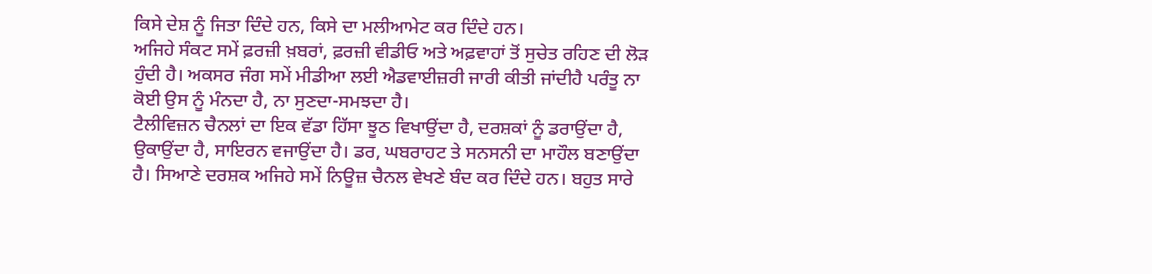ਕਿਸੇ ਦੇਸ਼ ਨੂੰ ਜਿਤਾ ਦਿੰਦੇ ਹਨ, ਕਿਸੇ ਦਾ ਮਲੀਆਮੇਟ ਕਰ ਦਿੰਦੇ ਹਨ।
ਅਜਿਹੇ ਸੰਕਟ ਸਮੇਂ ਫ਼ਰਜ਼ੀ ਖ਼ਬਰਾਂ, ਫ਼ਰਜ਼ੀ ਵੀਡੀਓ ਅਤੇ ਅਫ਼ਵਾਹਾਂ ਤੋਂ ਸੁਚੇਤ ਰਹਿਣ ਦੀ ਲੋੜ ਹੁੰਦੀ ਹੈ। ਅਕਸਰ ਜੰਗ ਸਮੇਂ ਮੀਡੀਆ ਲਈ ਐਡਵਾਈਜ਼ਰੀ ਜਾਰੀ ਕੀਤੀ ਜਾਂਦੀਹੈ ਪਰੰਤੂ ਨਾ ਕੋਈ ਉਸ ਨੂੰ ਮੰਨਦਾ ਹੈ, ਨਾ ਸੁਣਦਾ-ਸਮਝਦਾ ਹੈ।
ਟੈਲੀਵਿਜ਼ਨ ਚੈਨਲਾਂ ਦਾ ਇਕ ਵੱਡਾ ਹਿੱਸਾ ਝੂਠ ਵਿਖਾਉਂਦਾ ਹੈ, ਦਰਸ਼ਕਾਂ ਨੂੰ ਡਰਾਉਂਦਾ ਹੈ, ਉਕਾਉਂਦਾ ਹੈ, ਸਾਇਰਨ ਵਜਾਉਂਦਾ ਹੈ। ਡਰ, ਘਬਰਾਹਟ ਤੇ ਸਨਸਨੀ ਦਾ ਮਾਹੌਲ ਬਣਾਉਂਦਾ ਹੈ। ਸਿਆਣੇ ਦਰਸ਼ਕ ਅਜਿਹੇ ਸਮੇਂ ਨਿਊਜ਼ ਚੈਨਲ ਵੇਖਣੇ ਬੰਦ ਕਰ ਦਿੰਦੇ ਹਨ। ਬਹੁਤ ਸਾਰੇ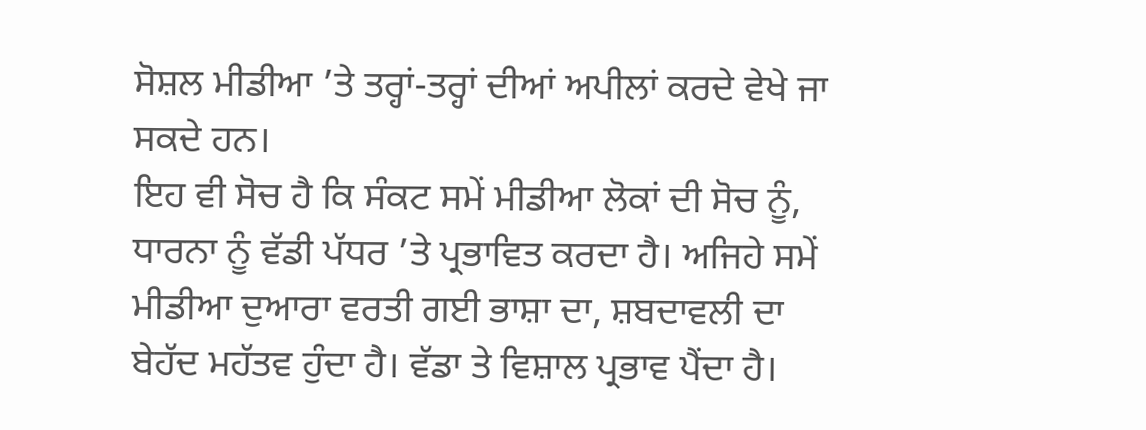ਸੋਸ਼ਲ ਮੀਡੀਆ ’ਤੇ ਤਰ੍ਹਾਂ-ਤਰ੍ਹਾਂ ਦੀਆਂ ਅਪੀਲਾਂ ਕਰਦੇ ਵੇਖੇ ਜਾ ਸਕਦੇ ਹਨ।
ਇਹ ਵੀ ਸੋਚ ਹੈ ਕਿ ਸੰਕਟ ਸਮੇਂ ਮੀਡੀਆ ਲੋਕਾਂ ਦੀ ਸੋਚ ਨੂੰ, ਧਾਰਨਾ ਨੂੰ ਵੱਡੀ ਪੱਧਰ ’ਤੇ ਪ੍ਰਭਾਵਿਤ ਕਰਦਾ ਹੈ। ਅਜਿਹੇ ਸਮੇਂ ਮੀਡੀਆ ਦੁਆਰਾ ਵਰਤੀ ਗਈ ਭਾਸ਼ਾ ਦਾ, ਸ਼ਬਦਾਵਲੀ ਦਾ ਬੇਹੱਦ ਮਹੱਤਵ ਹੁੰਦਾ ਹੈ। ਵੱਡਾ ਤੇ ਵਿਸ਼ਾਲ ਪ੍ਰਭਾਵ ਪੈਂਦਾ ਹੈ।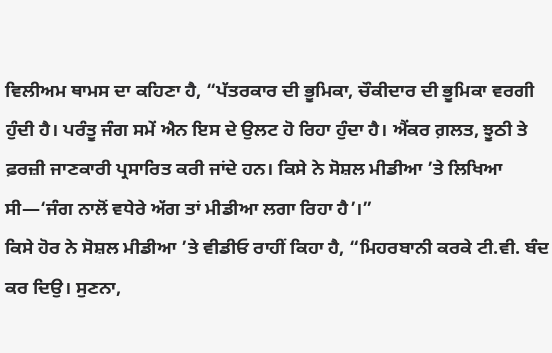ਵਿਲੀਅਮ ਥਾਮਸ ਦਾ ਕਹਿਣਾ ਹੈ, “ਪੱਤਰਕਾਰ ਦੀ ਭੂਮਿਕਾ, ਚੌਕੀਦਾਰ ਦੀ ਭੂਮਿਕਾ ਵਰਗੀ ਹੁੰਦੀ ਹੈ। ਪਰੰਤੂ ਜੰਗ ਸਮੇਂ ਐਨ ਇਸ ਦੇ ਉਲਟ ਹੋ ਰਿਹਾ ਹੁੰਦਾ ਹੈ। ਐਂਕਰ ਗ਼ਲਤ, ਝੂਠੀ ਤੇ ਫ਼ਰਜ਼ੀ ਜਾਣਕਾਰੀ ਪ੍ਰਸਾਰਿਤ ਕਰੀ ਜਾਂਦੇ ਹਨ। ਕਿਸੇ ਨੇ ਸੋਸ਼ਲ ਮੀਡੀਆ ’ਤੇ ਲਿਖਿਆ ਸੀ—‘ਜੰਗ ਨਾਲੋਂ ਵਧੇਰੇ ਅੱਗ ਤਾਂ ਮੀਡੀਆ ਲਗਾ ਰਿਹਾ ਹੈ’।”
ਕਿਸੇ ਹੋਰ ਨੇ ਸੋਸ਼ਲ ਮੀਡੀਆ ’ਤੇ ਵੀਡੀਓ ਰਾਹੀਂ ਕਿਹਾ ਹੈ, “ਮਿਹਰਬਾਨੀ ਕਰਕੇ ਟੀ.ਵੀ. ਬੰਦ ਕਰ ਦਿਉ। ਸੁਣਨਾ,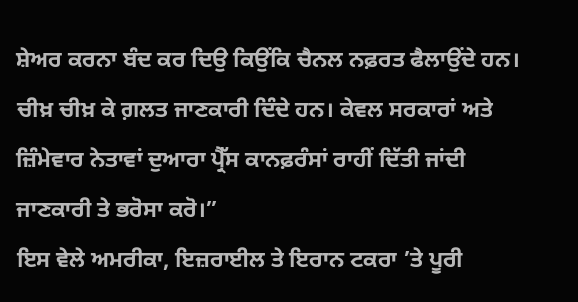ਸ਼ੇਅਰ ਕਰਨਾ ਬੰਦ ਕਰ ਦਿਉ ਕਿਉਂਕਿ ਚੈਨਲ ਨਫ਼ਰਤ ਫੈਲਾਉਂਦੇ ਹਨ। ਚੀਖ਼ ਚੀਖ਼ ਕੇ ਗ਼ਲਤ ਜਾਣਕਾਰੀ ਦਿੰਦੇ ਹਨ। ਕੇਵਲ ਸਰਕਾਰਾਂ ਅਤੇ ਜ਼ਿੰਮੇਵਾਰ ਨੇਤਾਵਾਂ ਦੁਆਰਾ ਪ੍ਰੈੱਸ ਕਾਨਫ਼ਰੰਸਾਂ ਰਾਹੀਂ ਦਿੱਤੀ ਜਾਂਦੀ ਜਾਣਕਾਰੀ ਤੇ ਭਰੋਸਾ ਕਰੋ।”
ਇਸ ਵੇਲੇ ਅਮਰੀਕਾ, ਇਜ਼ਰਾਈਲ ਤੇ ਇਰਾਨ ਟਕਰਾ ’ਤੇ ਪੂਰੀ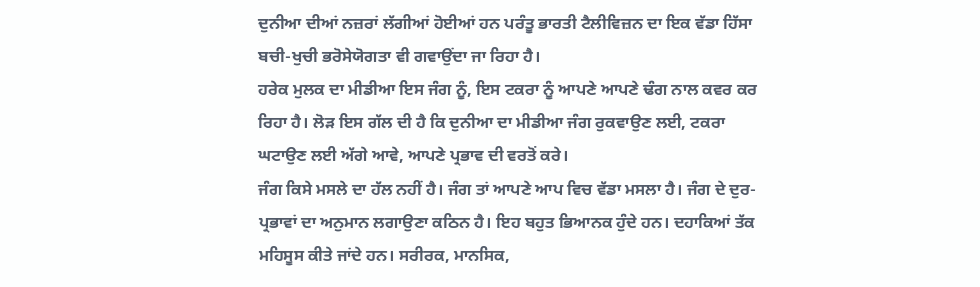ਦੁਨੀਆ ਦੀਆਂ ਨਜ਼ਰਾਂ ਲੱਗੀਆਂ ਹੋਈਆਂ ਹਨ ਪਰੰਤੂ ਭਾਰਤੀ ਟੈਲੀਵਿਜ਼ਨ ਦਾ ਇਕ ਵੱਡਾ ਹਿੱਸਾ ਬਚੀ-ਖੁਚੀ ਭਰੋਸੇਯੋਗਤਾ ਵੀ ਗਵਾਉਂਦਾ ਜਾ ਰਿਹਾ ਹੈ।
ਹਰੇਕ ਮੁਲਕ ਦਾ ਮੀਡੀਆ ਇਸ ਜੰਗ ਨੂੰ, ਇਸ ਟਕਰਾ ਨੂੰ ਆਪਣੇ ਆਪਣੇ ਢੰਗ ਨਾਲ ਕਵਰ ਕਰ ਰਿਹਾ ਹੈ। ਲੋੜ ਇਸ ਗੱਲ ਦੀ ਹੈ ਕਿ ਦੁਨੀਆ ਦਾ ਮੀਡੀਆ ਜੰਗ ਰੁਕਵਾਉਣ ਲਈ, ਟਕਰਾ ਘਟਾਉਣ ਲਈ ਅੱਗੇ ਆਵੇ, ਆਪਣੇ ਪ੍ਰਭਾਵ ਦੀ ਵਰਤੋਂ ਕਰੇ।
ਜੰਗ ਕਿਸੇ ਮਸਲੇ ਦਾ ਹੱਲ ਨਹੀਂ ਹੈ। ਜੰਗ ਤਾਂ ਆਪਣੇ ਆਪ ਵਿਚ ਵੱਡਾ ਮਸਲਾ ਹੈ। ਜੰਗ ਦੇ ਦੁਰ-ਪ੍ਰਭਾਵਾਂ ਦਾ ਅਨੁਮਾਨ ਲਗਾਉਣਾ ਕਠਿਨ ਹੈ। ਇਹ ਬਹੁਤ ਭਿਆਨਕ ਹੁੰਦੇ ਹਨ। ਦਹਾਕਿਆਂ ਤੱਕ ਮਹਿਸੂਸ ਕੀਤੇ ਜਾਂਦੇ ਹਨ। ਸਰੀਰਕ, ਮਾਨਸਿਕ,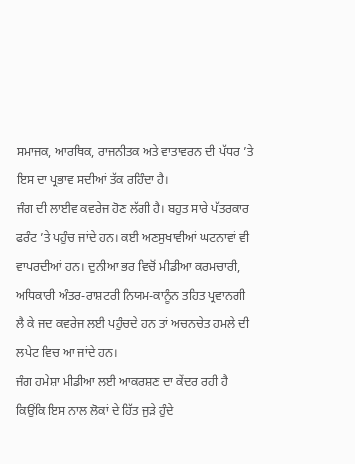ਸਮਾਜਕ, ਆਰਥਿਕ, ਰਾਜਨੀਤਕ ਅਤੇ ਵਾਤਾਵਰਨ ਦੀ ਪੱਧਰ ’ਤੇ ਇਸ ਦਾ ਪ੍ਰਭਾਵ ਸਦੀਆਂ ਤੱਕ ਰਹਿੰਦਾ ਹੈ।
ਜੰਗ ਦੀ ਲਾਈਵ ਕਵਰੇਜ ਹੋਣ ਲੱਗੀ ਹੈ। ਬਹੁਤ ਸਾਰੇ ਪੱਤਰਕਾਰ ਫਰੰਟ ’ਤੇ ਪਹੁੰਚ ਜਾਂਦੇ ਹਨ। ਕਈ ਅਣਸੁਖਾਵੀਆਂ ਘਟਨਾਵਾਂ ਵੀ ਵਾਪਰਦੀਆਂ ਹਨ। ਦੁਨੀਆ ਭਰ ਵਿਚੋਂ ਮੀਡੀਆ ਕਰਮਚਾਰੀ, ਅਧਿਕਾਰੀ ਅੰਤਰ-ਰਾਸ਼ਟਰੀ ਨਿਯਮ-ਕਾਨੂੰਨ ਤਹਿਤ ਪ੍ਰਵਾਨਗੀ ਲੈ ਕੇ ਜਦ ਕਵਰੇਜ ਲਈ ਪਹੁੰਚਦੇ ਹਨ ਤਾਂ ਅਚਨਚੇਤ ਹਮਲੇ ਦੀ ਲਪੇਟ ਵਿਚ ਆ ਜਾਂਦੇ ਹਨ।
ਜੰਗ ਹਮੇਸ਼ਾ ਮੀਡੀਆ ਲਈ ਆਕਰਸ਼ਣ ਦਾ ਕੇਂਦਰ ਰਹੀ ਹੈ ਕਿਉਂਕਿ ਇਸ ਨਾਲ ਲੋਕਾਂ ਦੇ ਹਿੱਤ ਜੁੜੇ ਹੁੰਦੇ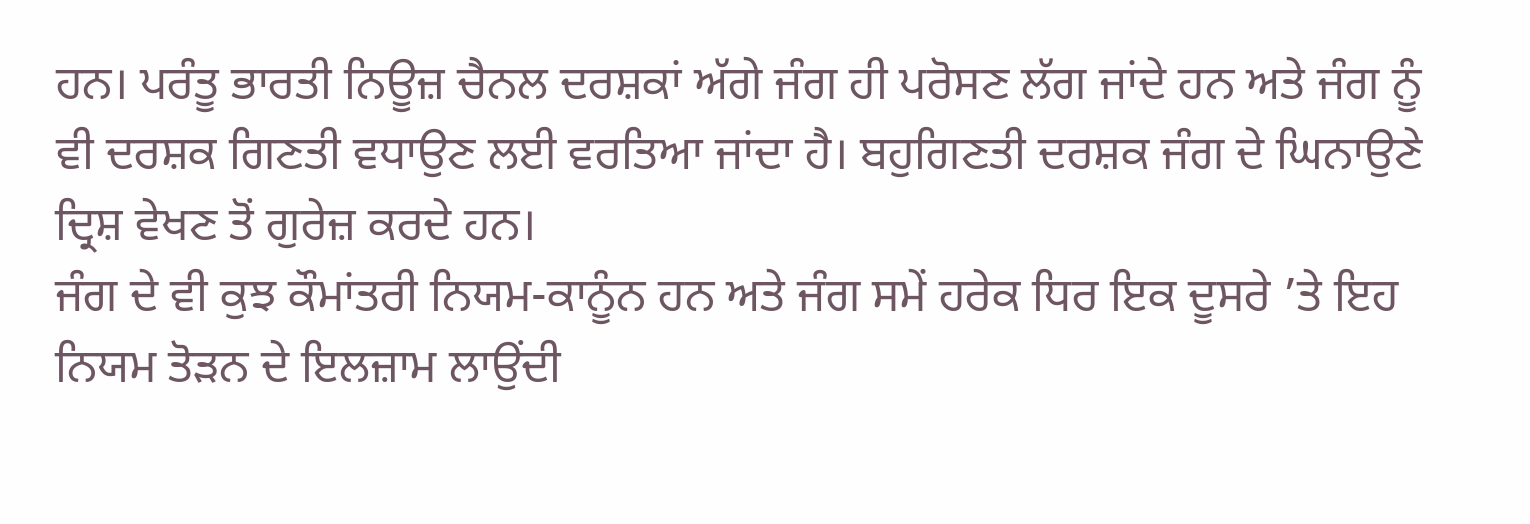ਹਨ। ਪਰੰਤੂ ਭਾਰਤੀ ਨਿਊਜ਼ ਚੈਨਲ ਦਰਸ਼ਕਾਂ ਅੱਗੇ ਜੰਗ ਹੀ ਪਰੋਸਣ ਲੱਗ ਜਾਂਦੇ ਹਨ ਅਤੇ ਜੰਗ ਨੂੰ ਵੀ ਦਰਸ਼ਕ ਗਿਣਤੀ ਵਧਾਉਣ ਲਈ ਵਰਤਿਆ ਜਾਂਦਾ ਹੈ। ਬਹੁਗਿਣਤੀ ਦਰਸ਼ਕ ਜੰਗ ਦੇ ਘਿਨਾਉਣੇ ਦ੍ਰਿਸ਼ ਵੇਖਣ ਤੋਂ ਗੁਰੇਜ਼ ਕਰਦੇ ਹਨ।
ਜੰਗ ਦੇ ਵੀ ਕੁਝ ਕੌਮਾਂਤਰੀ ਨਿਯਮ-ਕਾਨੂੰਨ ਹਨ ਅਤੇ ਜੰਗ ਸਮੇਂ ਹਰੇਕ ਧਿਰ ਇਕ ਦੂਸਰੇ ’ਤੇ ਇਹ ਨਿਯਮ ਤੋੜਨ ਦੇ ਇਲਜ਼ਾਮ ਲਾਉਂਦੀ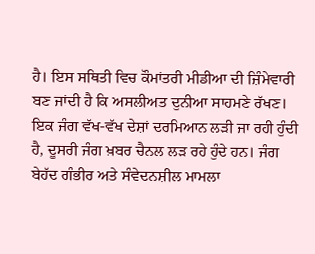ਹੈ। ਇਸ ਸਥਿਤੀ ਵਿਚ ਕੌਮਾਂਤਰੀ ਮੀਡੀਆ ਦੀ ਜ਼ਿੰਮੇਵਾਰੀ ਬਣ ਜਾਂਦੀ ਹੈ ਕਿ ਅਸਲੀਅਤ ਦੁਨੀਆ ਸਾਹਮਣੇ ਰੱਖਣ।
ਇਕ ਜੰਗ ਵੱਖ-ਵੱਖ ਦੇਸ਼ਾਂ ਦਰਮਿਆਨ ਲੜੀ ਜਾ ਰਹੀ ਹੁੰਦੀ ਹੈ, ਦੂਸਰੀ ਜੰਗ ਖ਼ਬਰ ਚੈਨਲ ਲੜ ਰਹੇ ਹੁੰਦੇ ਹਨ। ਜੰਗ ਬੇਹੱਦ ਗੰਭੀਰ ਅਤੇ ਸੰਵੇਦਨਸ਼ੀਲ ਮਾਮਲਾ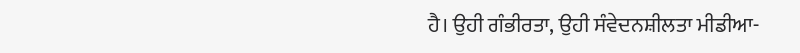ਹੈ। ਉਹੀ ਗੰਭੀਰਤਾ, ਉਹੀ ਸੰਵੇਦਨਸ਼ੀਲਤਾ ਮੀਡੀਆ-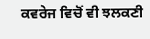ਕਵਰੇਜ ਵਿਚੋਂ ਵੀ ਝਲਕਣੀ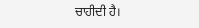ਚਾਹੀਦੀ ਹੈ।